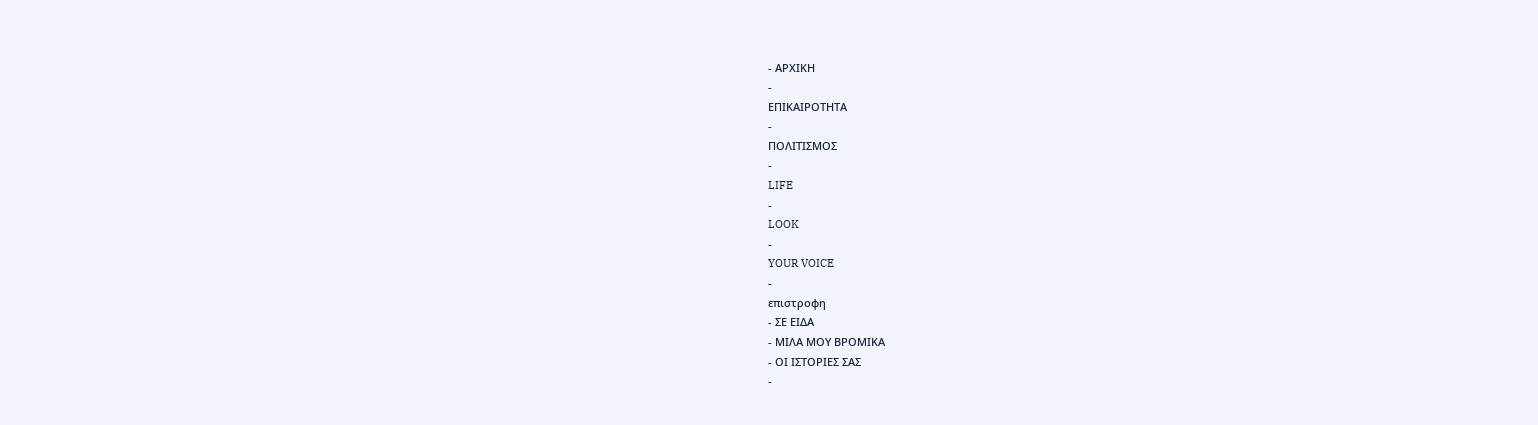- ΑΡΧΙΚΗ
-
ΕΠΙΚΑΙΡΟΤΗΤΑ
-
ΠΟΛΙΤΙΣΜΟΣ
-
LIFE
-
LOOK
-
YOUR VOICE
-
επιστροφη
- ΣΕ ΕΙΔΑ
- ΜΙΛΑ ΜΟΥ ΒΡΟΜΙΚΑ
- ΟΙ ΙΣΤΟΡΙΕΣ ΣΑΣ
-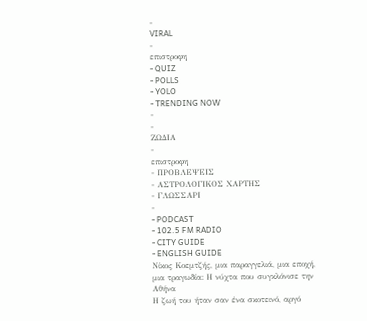-
VIRAL
-
επιστροφη
- QUIZ
- POLLS
- YOLO
- TRENDING NOW
-
-
ΖΩΔΙΑ
-
επιστροφη
- ΠΡΟΒΛΕΨΕΙΣ
- ΑΣΤΡΟΛΟΓΙΚΟΣ ΧΑΡΤΗΣ
- ΓΛΩΣΣΑΡΙ
-
- PODCAST
- 102.5 FM RADIO
- CITY GUIDE
- ENGLISH GUIDE
Νίκος Κοεμτζής, μια παραγγελιά, μια εποχή, μια τραγωδία: Η νύχτα που συγκλόνισε την Αθήνα
Η ζωή του ήταν σαν ένα σκοτεινό, αργό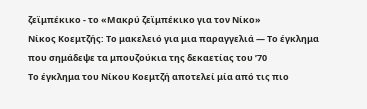ζεϊμπέκικο - το «Μακρύ ζεϊμπέκικο για τον Νίκο»
Νίκος Κοεμτζής: Το μακελειό για μια παραγγελιά — Tο έγκλημα που σημάδεψε τα μπουζούκια της δεκαετίας του ’70
Το έγκλημα του Νίκου Κοεμτζή αποτελεί μία από τις πιο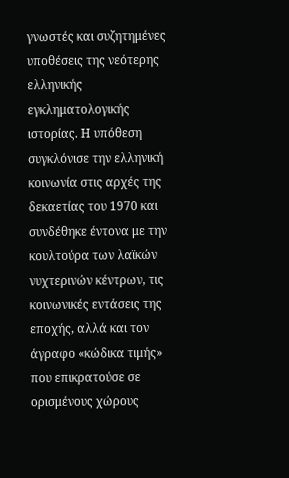γνωστές και συζητημένες υποθέσεις της νεότερης ελληνικής εγκληματολογικής ιστορίας. Η υπόθεση συγκλόνισε την ελληνική κοινωνία στις αρχές της δεκαετίας του 1970 και συνδέθηκε έντονα με την κουλτούρα των λαϊκών νυχτερινών κέντρων, τις κοινωνικές εντάσεις της εποχής, αλλά και τον άγραφο «κώδικα τιμής» που επικρατούσε σε ορισμένους χώρους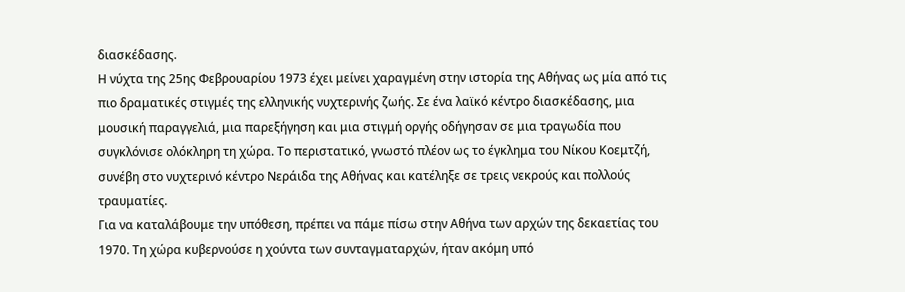διασκέδασης.
Η νύχτα της 25ης Φεβρουαρίου 1973 έχει μείνει χαραγμένη στην ιστορία της Αθήνας ως μία από τις πιο δραματικές στιγμές της ελληνικής νυχτερινής ζωής. Σε ένα λαϊκό κέντρο διασκέδασης, μια μουσική παραγγελιά, μια παρεξήγηση και μια στιγμή οργής οδήγησαν σε μια τραγωδία που συγκλόνισε ολόκληρη τη χώρα. Το περιστατικό, γνωστό πλέον ως το έγκλημα του Νίκου Κοεμτζή, συνέβη στο νυχτερινό κέντρο Νεράιδα της Αθήνας και κατέληξε σε τρεις νεκρούς και πολλούς τραυματίες.
Για να καταλάβουμε την υπόθεση, πρέπει να πάμε πίσω στην Αθήνα των αρχών της δεκαετίας του 1970. Τη χώρα κυβερνούσε η χούντα των συνταγματαρχών, ήταν ακόμη υπό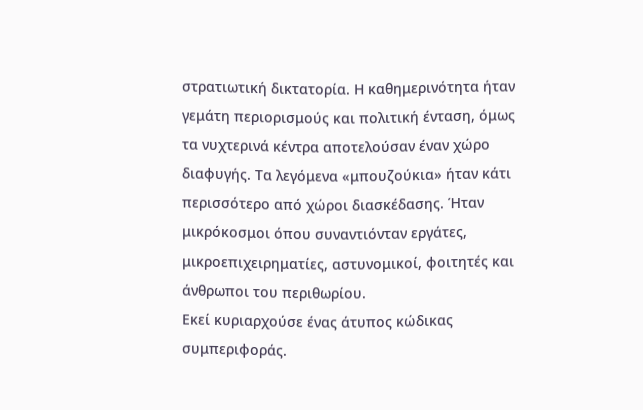στρατιωτική δικτατορία. Η καθημερινότητα ήταν γεμάτη περιορισμούς και πολιτική ένταση, όμως τα νυχτερινά κέντρα αποτελούσαν έναν χώρο διαφυγής. Τα λεγόμενα «μπουζούκια» ήταν κάτι περισσότερο από χώροι διασκέδασης. Ήταν μικρόκοσμοι όπου συναντιόνταν εργάτες, μικροεπιχειρηματίες, αστυνομικοί, φοιτητές και άνθρωποι του περιθωρίου.
Εκεί κυριαρχούσε ένας άτυπος κώδικας συμπεριφοράς.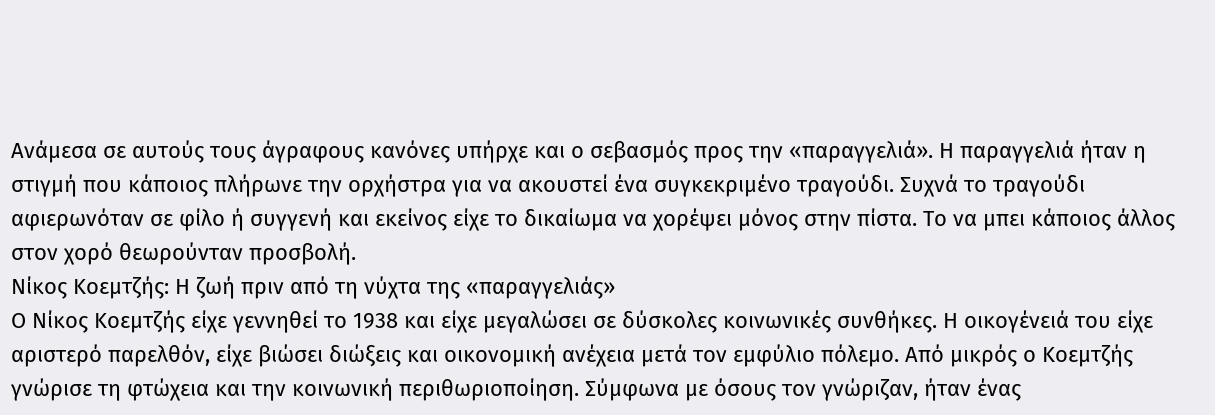Ανάμεσα σε αυτούς τους άγραφους κανόνες υπήρχε και ο σεβασμός προς την «παραγγελιά». Η παραγγελιά ήταν η στιγμή που κάποιος πλήρωνε την ορχήστρα για να ακουστεί ένα συγκεκριμένο τραγούδι. Συχνά το τραγούδι αφιερωνόταν σε φίλο ή συγγενή και εκείνος είχε το δικαίωμα να χορέψει μόνος στην πίστα. Το να μπει κάποιος άλλος στον χορό θεωρούνταν προσβολή.
Νίκος Κοεμτζής: Η ζωή πριν από τη νύχτα της «παραγγελιάς»
Ο Νίκος Κοεμτζής είχε γεννηθεί το 1938 και είχε μεγαλώσει σε δύσκολες κοινωνικές συνθήκες. Η οικογένειά του είχε αριστερό παρελθόν, είχε βιώσει διώξεις και οικονομική ανέχεια μετά τον εμφύλιο πόλεμο. Από μικρός ο Κοεμτζής γνώρισε τη φτώχεια και την κοινωνική περιθωριοποίηση. Σύμφωνα με όσους τον γνώριζαν, ήταν ένας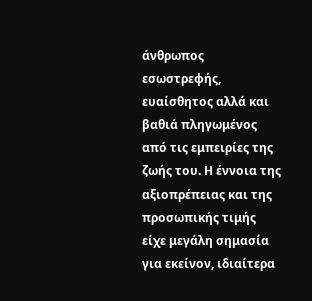άνθρωπος εσωστρεφής, ευαίσθητος αλλά και βαθιά πληγωμένος από τις εμπειρίες της ζωής του. Η έννοια της αξιοπρέπειας και της προσωπικής τιμής είχε μεγάλη σημασία για εκείνον, ιδιαίτερα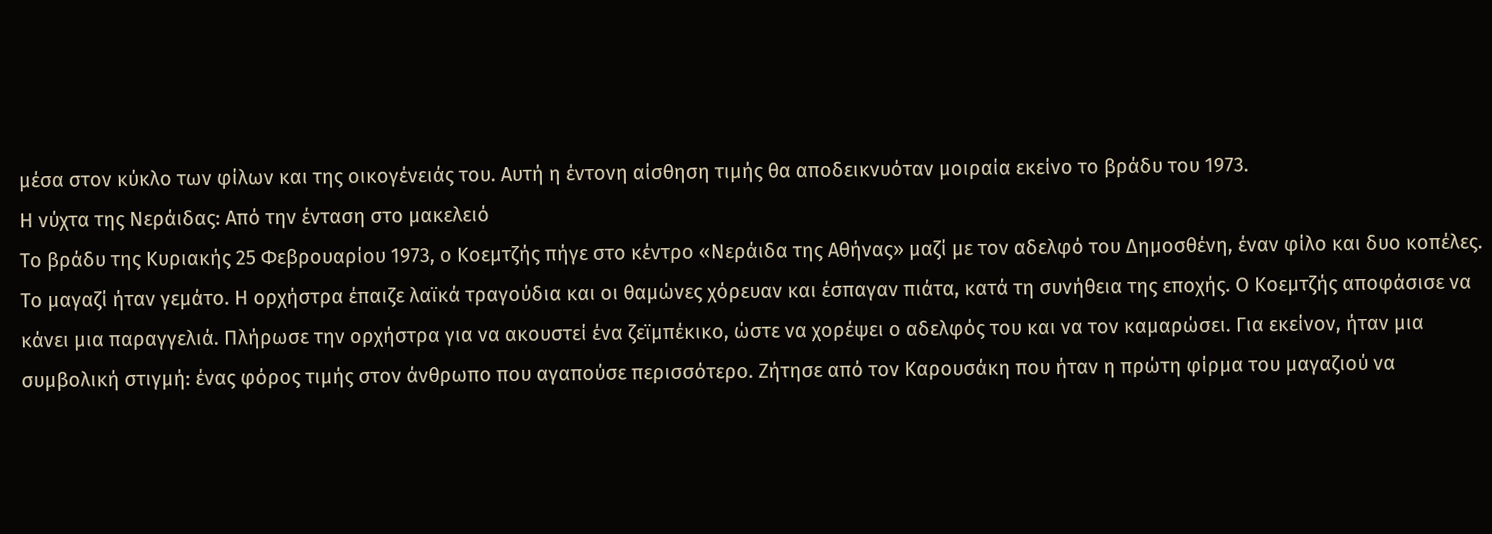μέσα στον κύκλο των φίλων και της οικογένειάς του. Αυτή η έντονη αίσθηση τιμής θα αποδεικνυόταν μοιραία εκείνο το βράδυ του 1973.
Η νύχτα της Νεράιδας: Από την ένταση στο μακελειό
Το βράδυ της Κυριακής 25 Φεβρουαρίου 1973, ο Κοεμτζής πήγε στο κέντρο «Νεράιδα της Αθήνας» μαζί με τον αδελφό του Δημοσθένη, έναν φίλο και δυο κοπέλες. Το μαγαζί ήταν γεμάτο. Η ορχήστρα έπαιζε λαϊκά τραγούδια και οι θαμώνες χόρευαν και έσπαγαν πιάτα, κατά τη συνήθεια της εποχής. Ο Κοεμτζής αποφάσισε να κάνει μια παραγγελιά. Πλήρωσε την ορχήστρα για να ακουστεί ένα ζεϊμπέκικο, ώστε να χορέψει ο αδελφός του και να τον καμαρώσει. Για εκείνον, ήταν μια συμβολική στιγμή: ένας φόρος τιμής στον άνθρωπο που αγαπούσε περισσότερο. Ζήτησε από τον Καρουσάκη που ήταν η πρώτη φίρμα του μαγαζιού να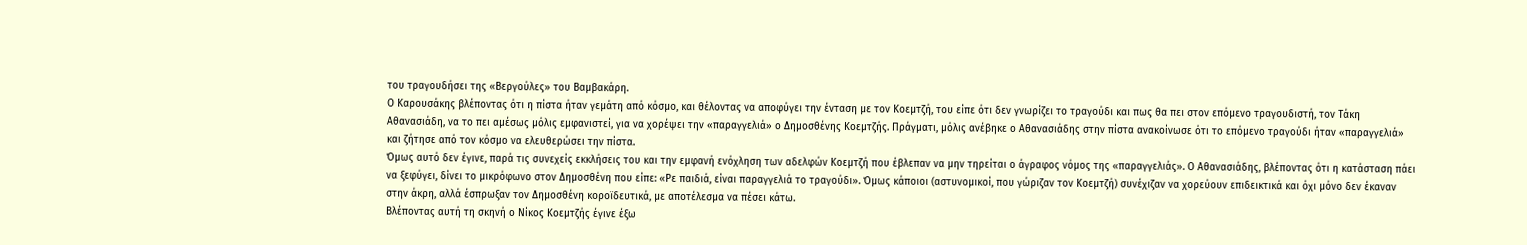του τραγουδήσει της «Βεργούλες» του Βαμβακάρη.
Ο Καρουσάκης βλέποντας ότι η πίστα ήταν γεμάτη από κόσμο, και θέλοντας να αποφύγει την ένταση με τον Κοεμτζή, του είπε ότι δεν γνωρίζει το τραγούδι και πως θα πει στον επόμενο τραγουδιστή, τον Τάκη Αθανασιάδη, να το πει αμέσως μόλις εμφανιστεί, για να χορέψει την «παραγγελιά» ο Δημοσθένης Κοεμτζής. Πράγματι, μόλις ανέβηκε ο Αθανασιάδης στην πίστα ανακοίνωσε ότι το επόμενο τραγούδι ήταν «παραγγελιά» και ζήτησε από τον κόσμο να ελευθερώσει την πίστα.
Όμως αυτό δεν έγινε, παρά τις συνεχείς εκκλήσεις του και την εμφανή ενόχληση των αδελφών Κοεμτζή που έβλεπαν να μην τηρείται ο άγραφος νόμος της «παραγγελιάς». Ο Αθανασιάδης, βλέποντας ότι η κατάσταση πάει να ξεφύγει, δίνει το μικρόφωνο στον Δημοσθένη που είπε: «Ρε παιδιά, είναι παραγγελιά το τραγούδι». Όμως κάποιοι (αστυνομικοί, που γώριζαν τον Κοεμτζή) συνέχιζαν να χορεύουν επιδεικτικά και όχι μόνο δεν έκαναν στην άκρη, αλλά έσπρωξαν τον Δημοσθένη κοροϊδευτικά, με αποτέλεσμα να πέσει κάτω.
Βλέποντας αυτή τη σκηνή ο Νίκος Κοεμτζής έγινε έξω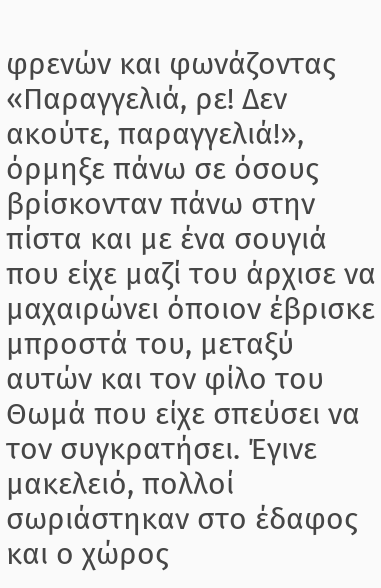φρενών και φωνάζοντας «Παραγγελιά, ρε! Δεν ακούτε, παραγγελιά!», όρμηξε πάνω σε όσους βρίσκονταν πάνω στην πίστα και με ένα σουγιά που είχε μαζί του άρχισε να μαχαιρώνει όποιον έβρισκε μπροστά του, μεταξύ αυτών και τον φίλο του Θωμά που είχε σπεύσει να τον συγκρατήσει. Έγινε μακελειό, πολλοί σωριάστηκαν στο έδαφος και ο χώρος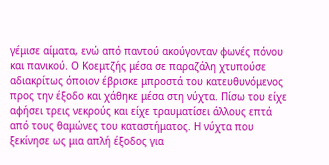γέμισε αίματα, ενώ από παντού ακούγονταν φωνές πόνου και πανικού. Ο Κοεμτζής μέσα σε παραζάλη χτυπούσε αδιακρίτως όποιον έβρισκε μπροστά του κατευθυνόμενος προς την έξοδο και χάθηκε μέσα στη νύχτα. Πίσω του είχε αφήσει τρεις νεκρούς και είχε τραυματίσει άλλους επτά από τους θαμώνες του καταστήματος. Η νύχτα που ξεκίνησε ως μια απλή έξοδος για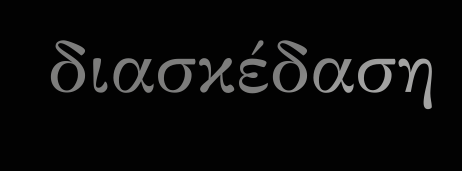διασκέδαση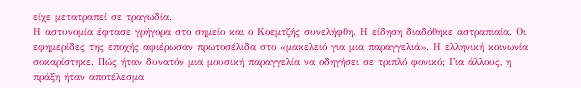είχε μετατραπεί σε τραγωδία.
Η αστυνομία έφτασε γρήγορα στο σημείο και ο Κοεμτζής συνελήφθη. Η είδηση διαδόθηκε αστραπιαία. Οι εφημερίδες της εποχής αφιέρωσαν πρωτοσέλιδα στο «μακελειό για μια παραγγελιά». Η ελληνική κοινωνία σοκαρίστηκε. Πώς ήταν δυνατόν μια μουσική παραγγελία να οδηγήσει σε τριπλό φονικό; Για άλλους, η πράξη ήταν αποτέλεσμα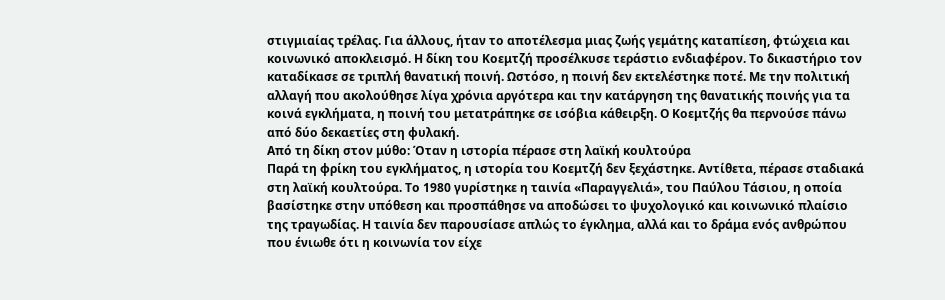στιγμιαίας τρέλας. Για άλλους, ήταν το αποτέλεσμα μιας ζωής γεμάτης καταπίεση, φτώχεια και κοινωνικό αποκλεισμό. Η δίκη του Κοεμτζή προσέλκυσε τεράστιο ενδιαφέρον. Το δικαστήριο τον καταδίκασε σε τριπλή θανατική ποινή. Ωστόσο, η ποινή δεν εκτελέστηκε ποτέ. Με την πολιτική αλλαγή που ακολούθησε λίγα χρόνια αργότερα και την κατάργηση της θανατικής ποινής για τα κοινά εγκλήματα, η ποινή του μετατράπηκε σε ισόβια κάθειρξη. Ο Κοεμτζής θα περνούσε πάνω από δύο δεκαετίες στη φυλακή.
Από τη δίκη στον μύθο: Όταν η ιστορία πέρασε στη λαϊκή κουλτούρα
Παρά τη φρίκη του εγκλήματος, η ιστορία του Κοεμτζή δεν ξεχάστηκε. Αντίθετα, πέρασε σταδιακά στη λαϊκή κουλτούρα. Το 1980 γυρίστηκε η ταινία «Παραγγελιά», του Παύλου Τάσιου, η οποία βασίστηκε στην υπόθεση και προσπάθησε να αποδώσει το ψυχολογικό και κοινωνικό πλαίσιο της τραγωδίας. Η ταινία δεν παρουσίασε απλώς το έγκλημα, αλλά και το δράμα ενός ανθρώπου που ένιωθε ότι η κοινωνία τον είχε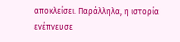αποκλείσει. Παράλληλα, η ιστορία ενέπνευσε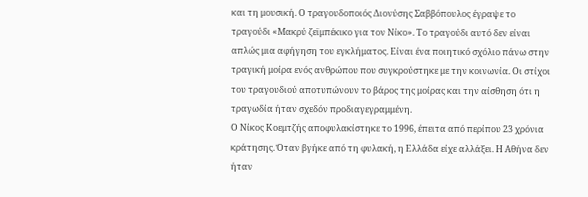και τη μουσική. Ο τραγουδοποιός Διονύσης Σαββόπουλος έγραψε το τραγούδι «Μακρύ ζεϊμπέκικο για τον Νίκο». Το τραγούδι αυτό δεν είναι απλώς μια αφήγηση του εγκλήματος. Είναι ένα ποιητικό σχόλιο πάνω στην τραγική μοίρα ενός ανθρώπου που συγκρούστηκε με την κοινωνία. Οι στίχοι του τραγουδιού αποτυπώνουν το βάρος της μοίρας και την αίσθηση ότι η τραγωδία ήταν σχεδόν προδιαγεγραμμένη.
Ο Νίκος Κοεμτζής αποφυλακίστηκε το 1996, έπειτα από περίπου 23 χρόνια κράτησης. Όταν βγήκε από τη φυλακή, η Ελλάδα είχε αλλάξει. Η Αθήνα δεν ήταν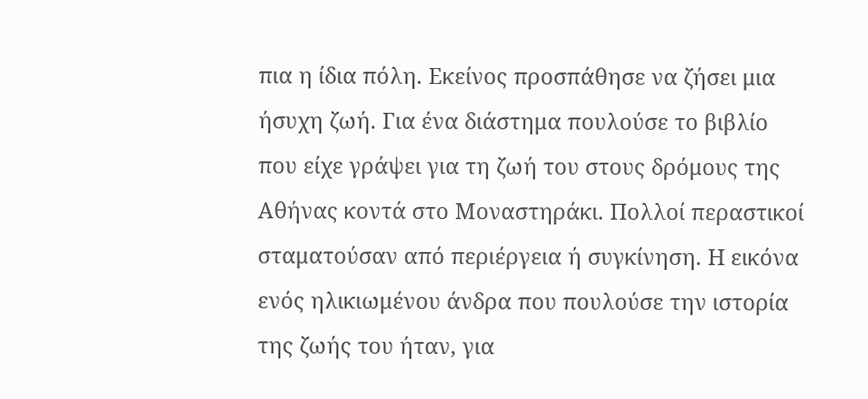πια η ίδια πόλη. Εκείνος προσπάθησε να ζήσει μια ήσυχη ζωή. Για ένα διάστημα πουλούσε το βιβλίο που είχε γράψει για τη ζωή του στους δρόμους της Αθήνας κοντά στο Μοναστηράκι. Πολλοί περαστικοί σταματούσαν από περιέργεια ή συγκίνηση. Η εικόνα ενός ηλικιωμένου άνδρα που πουλούσε την ιστορία της ζωής του ήταν, για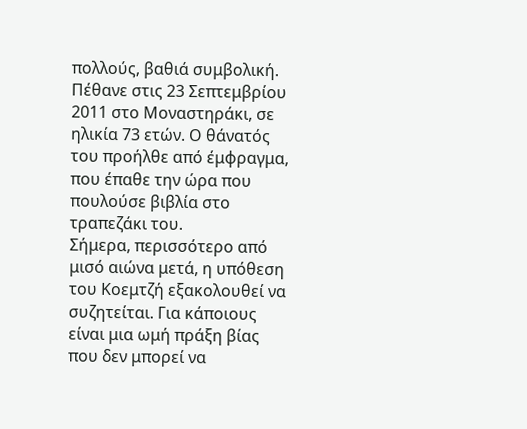πολλούς, βαθιά συμβολική. Πέθανε στις 23 Σεπτεμβρίου 2011 στο Μοναστηράκι, σε ηλικία 73 ετών. Ο θάνατός του προήλθε από έμφραγμα, που έπαθε την ώρα που πουλούσε βιβλία στο τραπεζάκι του.
Σήμερα, περισσότερο από μισό αιώνα μετά, η υπόθεση του Κοεμτζή εξακολουθεί να συζητείται. Για κάποιους είναι μια ωμή πράξη βίας που δεν μπορεί να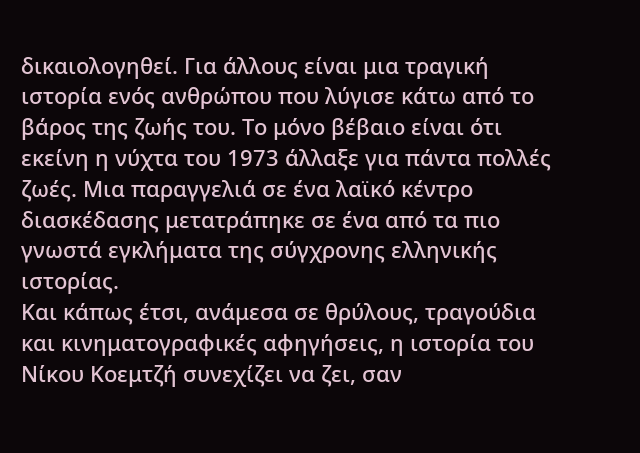δικαιολογηθεί. Για άλλους είναι μια τραγική ιστορία ενός ανθρώπου που λύγισε κάτω από το βάρος της ζωής του. Το μόνο βέβαιο είναι ότι εκείνη η νύχτα του 1973 άλλαξε για πάντα πολλές ζωές. Μια παραγγελιά σε ένα λαϊκό κέντρο διασκέδασης μετατράπηκε σε ένα από τα πιο γνωστά εγκλήματα της σύγχρονης ελληνικής ιστορίας.
Και κάπως έτσι, ανάμεσα σε θρύλους, τραγούδια και κινηματογραφικές αφηγήσεις, η ιστορία του Νίκου Κοεμτζή συνεχίζει να ζει, σαν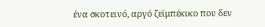ένα σκοτεινό, αργό ζεϊμπέκικο που δεν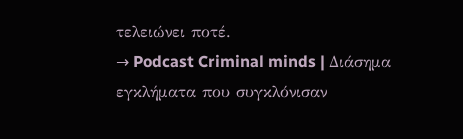τελειώνει ποτέ.
→ Podcast Criminal minds | Διάσημα εγκλήματα που συγκλόνισαν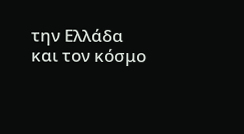την Ελλάδα και τον κόσμο